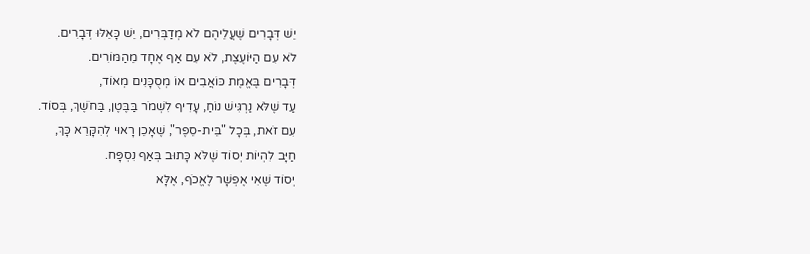יֵשׁ דְּבָרִים שֶׁעֲלֵיהֶם לֹא מְדַבְּרִים, יֵשׁ כָּאֵלּוּ דְּבָרִים.
לֹא עִם הַיּוֹעֶצֶת, לֹא עִם אַף אֶחָד מֵהַמּוֹרִים.
דְּבָרִים בֶּאֱמֶת כּוֹאֲבִים אוֹ מְסֻכָּנִים מְאוֹד,
עַד שֶׁלֹּא נַרְגִּישׁ נוֹחַ, עָדִיף לִשְׁמֹר בַּבֶּטֶן, בַּחֹשֶׁךְ, בְּסוֹד.
עִם זֹאת, בְּכָל "בֵּית-סֵפֶר", שֶׁאָכֵן רָאוּי לְהִקָּרֵא כָּךְ,
חַיָּב לִהְיוֹת יְסוֹד שֶׁלֹּא כָּתוּב בְּאַף נִסְפָּח.
יְסוֹד שֶׁאִי אֶפְשָׁר לֶאֱכֹף, אֶלָּא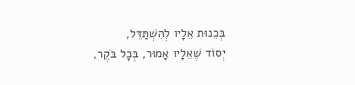בְּכֵנוּת אֵלָיו לְהִשְׁתַּדֵּל,
יְסוֹד שֶׁאֵלָיו אָמוּר, בְּכָל בֹּקֶר,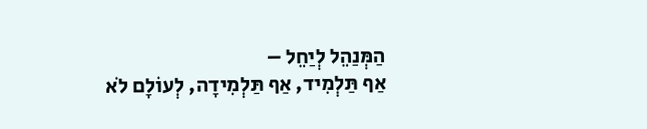הַמְּנַהֵל לְיַחֵל –
אַף תַּלְמִיד, אַף תַּלְמִידָה, לְעוֹלָם לֹא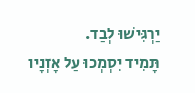יַרְגִּישׁוּ לְבַד.
תָּמִיד יִסְמְכוּ עַל אָזְנָיו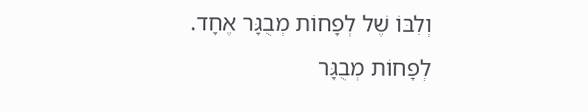וְלִבּוֹ שֶׁל לְפָחוֹת מְבֻגָּר אֶחָד.
לְפָחוֹת מְבֻגָּר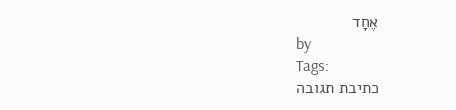אֶחָד
by
Tags:
כתיבת תגובה